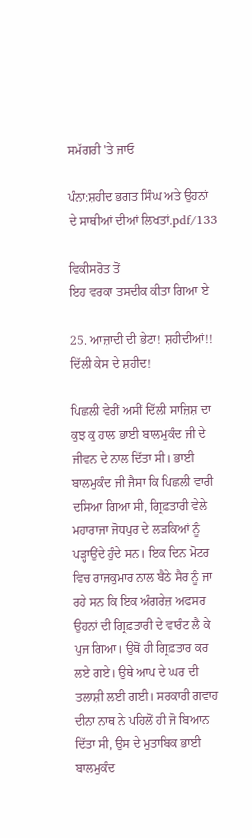ਸਮੱਗਰੀ 'ਤੇ ਜਾਓ

ਪੰਨਾ:ਸ਼ਹੀਦ ਭਗਤ ਸਿੰਘ ਅਤੇ ਉਹਨਾਂ ਦੇ ਸਾਥੀਆਂ ਦੀਆਂ ਲਿਖਤਾਂ.pdf/133

ਵਿਕੀਸਰੋਤ ਤੋਂ
ਇਹ ਵਰਕਾ ਤਸਦੀਕ ਕੀਤਾ ਗਿਆ ਏ

25. ਆਜ਼ਾਦੀ ਦੀ ਭੇਟਾ! ਸ਼ਹੀਦੀਆਂ!!
ਦਿੱਲੀ ਕੇਸ ਦੇ ਸ਼ਹੀਦ!

ਪਿਛਲੀ ਵੇਰੀਂ ਅਸੀਂ ਦਿੱਲੀ ਸਾਜ਼ਿਸ਼ ਦਾ ਕੁਝ ਕੁ ਹਾਲ ਭਾਈ ਬਾਲਮੁਕੰਦ ਜੀ ਦੇ ਜੀਵਨ ਦੇ ਨਾਲ ਦਿੱਤਾ ਸੀ। ਭਾਈ ਬਾਲਮੁਕੰਦ ਜੀ ਜੈਸਾ ਕਿ ਪਿਛਲੀ ਵਾਰੀ ਦਸਿਆ ਗਿਆ ਸੀ, ਗ੍ਰਿਫ਼ਤਾਰੀ ਵੇਲੇ ਮਹਾਰਾਜਾ ਜੋਧਪੁਰ ਦੇ ਲੜਕਿਆਂ ਨੂੰ ਪੜ੍ਹਾਉਂਦੇ ਹੁੰਦੇ ਸਨ। ਇਕ ਦਿਨ ਮੋਟਰ ਵਿਚ ਰਾਜਕੁਮਾਰ ਨਾਲ ਬੈਠੇ ਸੈਰ ਨੂੰ ਜਾ ਰਹੇ ਸਨ ਕਿ ਇਕ ਅੰਗਰੇਜ਼ ਅਫਸਰ ਉਹਨਾਂ ਦੀ ਗ੍ਰਿਫ਼ਤਾਰੀ ਦੇ ਵਾਰੰਟ ਲੈ ਕੇ ਪੁਜ ਗਿਆ। ਉਥੋਂ ਹੀ ਗ੍ਰਿਫ਼ਤਾਰ ਕਰ ਲਏ ਗਏ। ਉਥੇ ਆਪ ਦੇ ਘਰ ਦੀ ਤਲਾਸ਼ੀ ਲਈ ਗਈ। ਸਰਕਾਰੀ ਗਵਾਹ ਦੀਨਾ ਨਾਥ ਨੇ ਪਹਿਲੋਂ ਹੀ ਜੋ ਬਿਆਨ ਦਿੱਤਾ ਸੀ, ਉਸ ਦੇ ਮੁਤਾਬਿਕ ਭਾਈ ਬਾਲਮੁਕੰਦ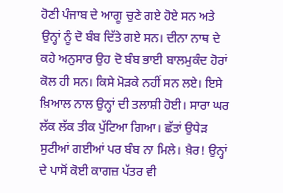ਹੋਣੀ ਪੰਜਾਬ ਦੇ ਆਗੂ ਚੁਣੇ ਗਏ ਹੋਏ ਸਨ ਅਤੇ ਉਨ੍ਹਾਂ ਨੂੰ ਦੋ ਬੰਬ ਦਿੱਤੇ ਗਏ ਸਨ। ਦੀਨਾ ਨਾਥ ਦੇ ਕਹੇ ਅਨੁਸਾਰ ਉਹ ਦੋ ਬੰਬ ਭਾਈ ਬਾਲਮੁਕੰਦ ਹੋਰਾਂ ਕੋਲ ਹੀ ਸਨ। ਕਿਸੇ ਮੋੜਕੇ ਨਹੀਂ ਸਨ ਲਏ। ਇਸੇ ਖ਼ਿਆਲ ਨਾਲ ਉਨ੍ਹਾਂ ਦੀ ਤਲਾਸ਼ੀ ਹੋਈ। ਸਾਰਾ ਘਰ ਲੱਕ ਲੱਕ ਤੀਕ ਪੁੱਟਿਆ ਗਿਆ। ਛੱਤਾਂ ਉਧੇੜ ਸੁਟੀਆਂ ਗਈਆਂ ਪਰ ਬੰਬ ਨਾ ਮਿਲੇ। ਖ਼ੈਰ! ਉਨ੍ਹਾਂ ਦੇ ਪਾਸੋਂ ਕੋਈ ਕਾਗਜ਼ ਪੱਤਰ ਵੀ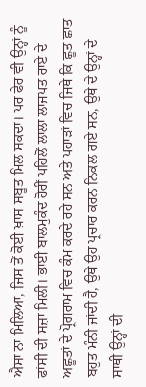ਐਸਾ ਨਾ ਮਿਲਿਆ, ਜਿਸ ਤੋਂ ਕੋਈ ਖ਼ਾਸ ਸਬੂਤ ਮਿਲ ਸਕਦਾ। ਪਰ ਫੇਰ ਵੀ ਉਨ੍ਹਾਂ ਨੂੰ ਫਾਂਸੀ ਦੀ ਸਜ਼ਾ ਮਿਲੀ। ਭਾਈ ਬਾਲਮੁਕੰਦ ਹੋਰੀਂ ਪਹਿਲੋਂ ਲਾਲਾ ਲਾਜਪਤ ਰਾਏ ਦੇ ਅਛੂਤਾਂ ਦੇ ਪ੍ਰੋਗਰਾਮ ਵਿਚ ਕੰਮ ਕਰਦੇ ਰਹੇ ਸਨ ਅਤੇ ਪਹਾੜਾਂ ਵਿਚ ਜਿਥੇ ਕਿ ਛੂਤ ਛਾਤ ਬਹੁਤ ਮੰਨੀ ਜਾਂਦੀ ਹੈ, ਉਥੇ ਉਹ ਪ੍ਰਚਾਰ ਕਰਨ ਨਿਕਲ ਗਏ ਸਨ, ਉਥੇ ਦੇ ਉਨ੍ਹਾਂ ਦੇ ਸਾਥੀ ਉਨ੍ਹਾਂ ਦੀ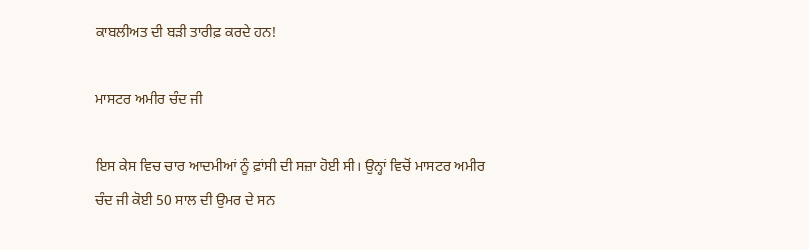ਕਾਬਲੀਅਤ ਦੀ ਬੜੀ ਤਾਰੀਫ਼ ਕਰਦੇ ਹਨ!

ਮਾਸਟਰ ਅਮੀਰ ਚੰਦ ਜੀ

ਇਸ ਕੇਸ ਵਿਚ ਚਾਰ ਆਦਮੀਆਂ ਨੂੰ ਫ਼ਾਂਸੀ ਦੀ ਸਜ਼ਾ ਹੋਈ ਸੀ। ਉਨ੍ਹਾਂ ਵਿਚੋਂ ਮਾਸਟਰ ਅਮੀਰ ਚੰਦ ਜੀ ਕੋਈ 50 ਸਾਲ ਦੀ ਉਮਰ ਦੇ ਸਨ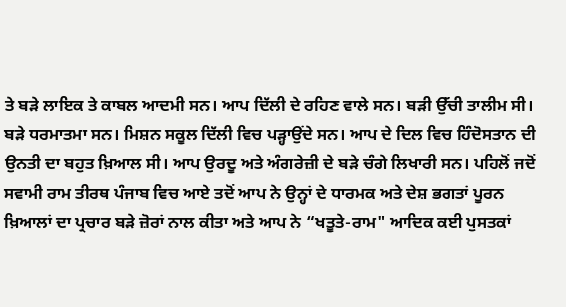ਤੇ ਬੜੇ ਲਾਇਕ ਤੇ ਕਾਬਲ ਆਦਮੀ ਸਨ। ਆਪ ਦਿੱਲੀ ਦੇ ਰਹਿਣ ਵਾਲੇ ਸਨ। ਬੜੀ ਉੱਚੀ ਤਾਲੀਮ ਸੀ। ਬੜੇ ਧਰਮਾਤਮਾ ਸਨ। ਮਿਸ਼ਨ ਸਕੂਲ ਦਿੱਲੀ ਵਿਚ ਪੜ੍ਹਾਉਂਦੇ ਸਨ। ਆਪ ਦੇ ਦਿਲ ਵਿਚ ਹਿੰਦੋਸਤਾਨ ਦੀ ਉਨਤੀ ਦਾ ਬਹੁਤ ਖ਼ਿਆਲ ਸੀ। ਆਪ ਉਰਦੂ ਅਤੇ ਅੰਗਰੇਜ਼ੀ ਦੇ ਬੜੇ ਚੰਗੇ ਲਿਖਾਰੀ ਸਨ। ਪਹਿਲੋਂ ਜਦੋਂ ਸਵਾਮੀ ਰਾਮ ਤੀਰਥ ਪੰਜਾਬ ਵਿਚ ਆਏ ਤਦੋਂ ਆਪ ਨੇ ਉਨ੍ਹਾਂ ਦੇ ਧਾਰਮਕ ਅਤੇ ਦੇਸ਼ ਭਗਤਾਂ ਪੂਰਨ ਖ਼ਿਆਲਾਂ ਦਾ ਪ੍ਰਚਾਰ ਬੜੇ ਜ਼ੋਰਾਂ ਨਾਲ ਕੀਤਾ ਅਤੇ ਆਪ ਨੇ “ਖਤੂਤੇ-ਰਾਮ" ਆਦਿਕ ਕਈ ਪੁਸਤਕਾਂ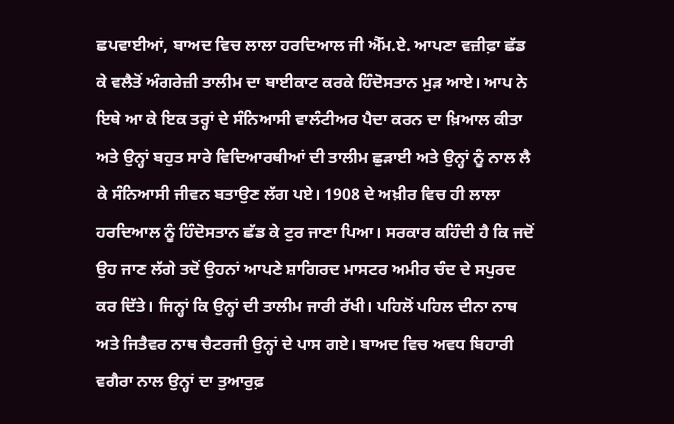ਛਪਵਾਈਆਂ, ਬਾਅਦ ਵਿਚ ਲਾਲਾ ਹਰਦਿਆਲ ਜੀ ਐੱਮ.ਏ. ਆਪਣਾ ਵਜ਼ੀਫ਼ਾ ਛੱਡ ਕੇ ਵਲੈਤੋਂ ਅੰਗਰੇਜ਼ੀ ਤਾਲੀਮ ਦਾ ਬਾਈਕਾਟ ਕਰਕੇ ਹਿੰਦੋਸਤਾਨ ਮੁੜ ਆਏ। ਆਪ ਨੇ ਇਥੇ ਆ ਕੇ ਇਕ ਤਰ੍ਹਾਂ ਦੇ ਸੰਨਿਆਸੀ ਵਾਲੰਟੀਅਰ ਪੈਦਾ ਕਰਨ ਦਾ ਖ਼ਿਆਲ ਕੀਤਾ ਅਤੇ ਉਨ੍ਹਾਂ ਬਹੁਤ ਸਾਰੇ ਵਿਦਿਆਰਥੀਆਂ ਦੀ ਤਾਲੀਮ ਛੁੜਾਈ ਅਤੇ ਉਨ੍ਹਾਂ ਨੂੰ ਨਾਲ ਲੈ ਕੇ ਸੰਨਿਆਸੀ ਜੀਵਨ ਬਤਾਉਣ ਲੱਗ ਪਏ। 1908 ਦੇ ਅਖ਼ੀਰ ਵਿਚ ਹੀ ਲਾਲਾ ਹਰਦਿਆਲ ਨੂੰ ਹਿੰਦੋਸਤਾਨ ਛੱਡ ਕੇ ਟੁਰ ਜਾਣਾ ਪਿਆ। ਸਰਕਾਰ ਕਹਿੰਦੀ ਹੈ ਕਿ ਜਦੋਂ ਉਹ ਜਾਣ ਲੱਗੇ ਤਦੋਂ ਉਹਨਾਂ ਆਪਣੇ ਸ਼ਾਗਿਰਦ ਮਾਸਟਰ ਅਮੀਰ ਚੰਦ ਦੇ ਸਪੁਰਦ ਕਰ ਦਿੱਤੇ। ਜਿਨ੍ਹਾਂ ਕਿ ਉਨ੍ਹਾਂ ਦੀ ਤਾਲੀਮ ਜਾਰੀ ਰੱਖੀ। ਪਹਿਲੋਂ ਪਹਿਲ ਦੀਨਾ ਨਾਥ ਅਤੇ ਜਿਤੈਵਰ ਨਾਥ ਚੈਟਰਜੀ ਉਨ੍ਹਾਂ ਦੇ ਪਾਸ ਗਏ। ਬਾਅਦ ਵਿਚ ਅਵਧ ਬਿਹਾਰੀ ਵਗੈਰਾ ਨਾਲ ਉਨ੍ਹਾਂ ਦਾ ਤੁਆਰੁਫ਼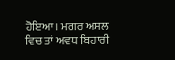ਹੋਇਆ। ਮਗਰ ਅਸਲ ਵਿਚ ਤਾਂ ਅਵਧ ਬਿਹਾਰੀ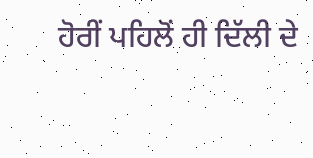ਹੋਰੀਂ ਪਹਿਲੋਂ ਹੀ ਦਿੱਲੀ ਦੇ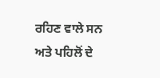ਰਹਿਣ ਵਾਲੇ ਸਨ ਅਤੇ ਪਹਿਲੋਂ ਦੇ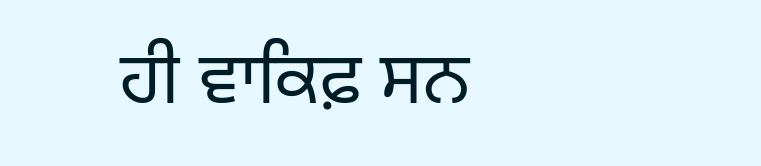ਹੀ ਵਾਕਿਫ਼ ਸਨ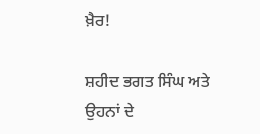ਖ਼ੈਰ!

ਸ਼ਹੀਦ ਭਗਤ ਸਿੰਘ ਅਤੇ ਉਹਨਾਂ ਦੇ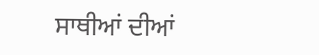ਸਾਥੀਆਂ ਦੀਆਂ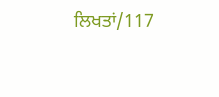ਲਿਖਤਾਂ/117